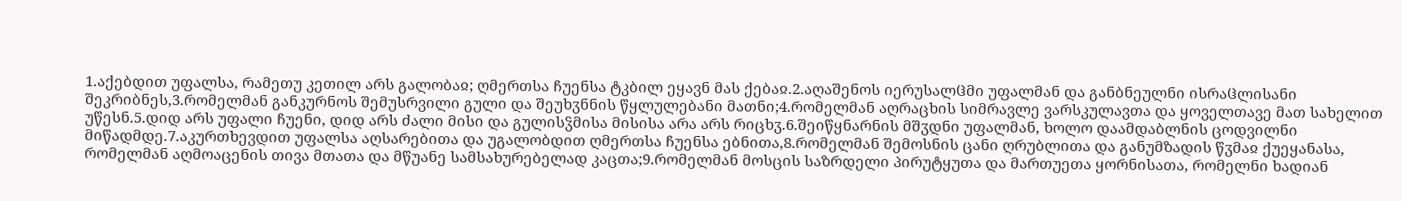1.აქებდით უფალსა, რამეთუ კეთილ არს გალობაჲ; ღმერთსა ჩუენსა ტკბილ ეყავნ მას ქებაჲ.2.აღაშენოს იერუსალჱმი უფალმან და განბნეულნი ისრაჱლისანი შეკრიბნეს,3.რომელმან განკურნოს შემუსრვილი გული და შეუხჳნნის წყლულებანი მათნი;4.რომელმან აღრაცხის სიმრავლე ვარსკულავთა და ყოველთავე მათ სახელით უწესნ.5.დიდ არს უფალი ჩუენი, დიდ არს ძალი მისი და გულისჴმისა მისისა არა არს რიცხჳ.6.შეიწყნარნის მშჳდნი უფალმან, ხოლო დაამდაბლნის ცოდვილნი მიწადმდე.7.აკურთხევდით უფალსა აღსარებითა და უგალობდით ღმერთსა ჩუენსა ებნითა,8.რომელმან შემოსნის ცანი ღრუბლითა და განუმზადის წჳმაჲ ქუეყანასა, რომელმან აღმოაცენის თივა მთათა და მწუანე სამსახურებელად კაცთა;9.რომელმან მოსცის საზრდელი პირუტყუთა და მართუეთა ყორნისათა, რომელნი ხადიან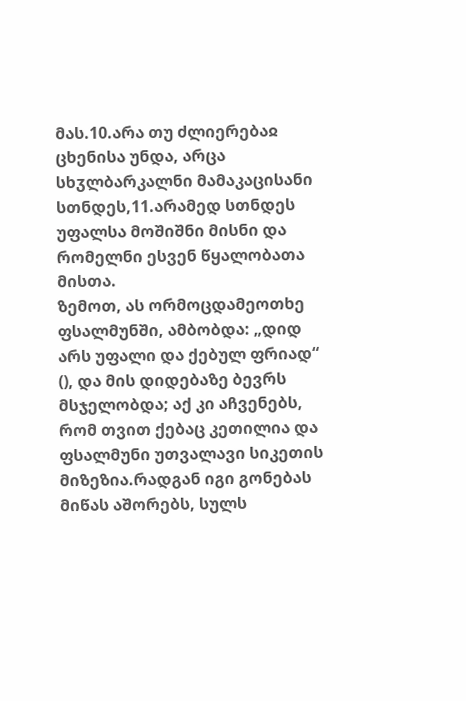მას.10.არა თუ ძლიერებაჲ ცხენისა უნდა, არცა სხჳლბარკალნი მამაკაცისანი სთნდეს,11.არამედ სთნდეს უფალსა მოშიშნი მისნი და რომელნი ესვენ წყალობათა მისთა.
ზემოთ, ას ორმოცდამეოთხე ფსალმუნში, ამბობდა: „დიდ არს უფალი და ქებულ ფრიად“ (), და მის დიდებაზე ბევრს მსჯელობდა; აქ კი აჩვენებს, რომ თვით ქებაც კეთილია და ფსალმუნი უთვალავი სიკეთის მიზეზია.რადგან იგი გონებას მიწას აშორებს, სულს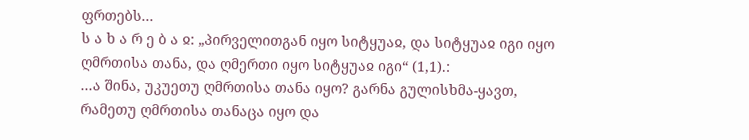ფრთებს...
ს ა ხ ა რ ე ბ ა ჲ: „პირველითგან იყო სიტყუაჲ, და სიტყუაჲ იგი იყო ღმრთისა თანა, და ღმერთი იყო სიტყუაჲ იგი“ (1,1).:
...ა შინა, უკუეთუ ღმრთისა თანა იყო? გარნა გულისხმა-ყავთ, რამეთუ ღმრთისა თანაცა იყო და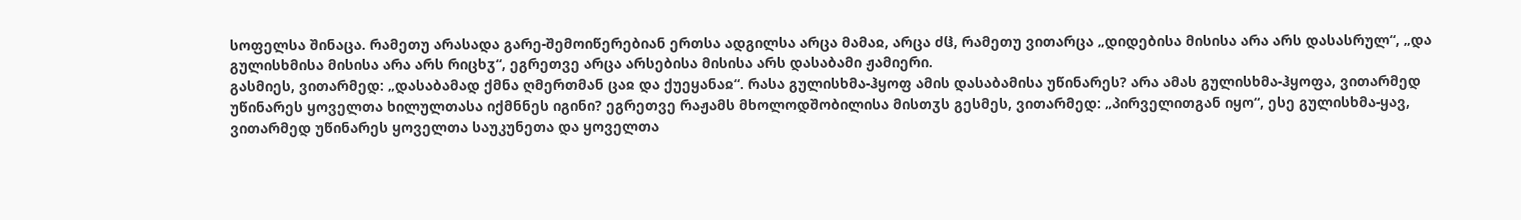სოფელსა შინაცა. რამეთუ არასადა გარე-შემოიწერებიან ერთსა ადგილსა არცა მამაჲ, არცა ძჱ, რამეთუ ვითარცა „დიდებისა მისისა არა არს დასასრულ“, „და გულისხმისა მისისა არა არს რიცხჳ“, ეგრეთვე არცა არსებისა მისისა არს დასაბამი ჟამიერი.
გასმიეს, ვითარმედ: „დასაბამად ქმნა ღმერთმან ცაჲ და ქუეყანაჲ“. რასა გულისხმა-ჰყოფ ამის დასაბამისა უწინარეს? არა ამას გულისხმა-ჰყოფა, ვითარმედ უწინარეს ყოველთა ხილულთასა იქმნნეს იგინი? ეგრეთვე რაჟამს მხოლოდშობილისა მისთჳს გესმეს, ვითარმედ: „პირველითგან იყო“, ესე გულისხმა-ყავ, ვითარმედ უწინარეს ყოველთა საუკუნეთა და ყოველთა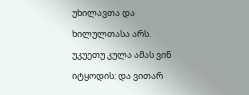უხილავთა და ხილულთასა არს.
უკუეთუ კულა ამას ვინ იტყოდის: და ვითარ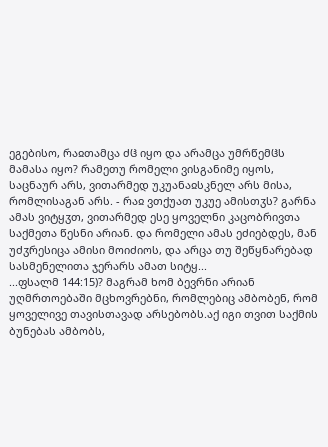ეგებისო, რაჲთამცა ძჱ იყო და არამცა უმრწემჱს მამასა იყო? რამეთუ რომელი ვისგანიმე იყოს, საცნაურ არს, ვითარმედ უკუანაჲსკნელ არს მისა, რომლისაგან არს. - რაჲ ვთქუათ უკუე ამისთჳს? გარნა ამას ვიტყჳთ, ვითარმედ ესე ყოველნი კაცობრივთა საქმეთა წესნი არიან. და რომელი ამას ეძიებდეს, მან უძჳრესიცა ამისი მოიძიოს, და არცა თუ შეწყნარებად სასმენელითა ჯერარს ამათ სიტყ...
...ფსალმ 144:15)? მაგრამ ხომ ბევრნი არიან უღმრთოებაში მცხოვრებნი, რომლებიც ამბობენ, რომ ყოველივე თავისთავად არსებობს.აქ იგი თვით საქმის ბუნებას ამბობს,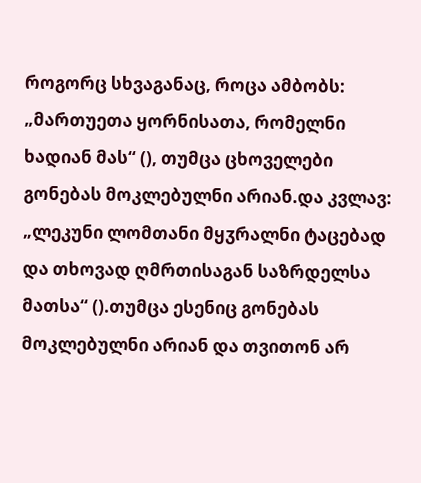როგორც სხვაგანაც, როცა ამბობს: „მართუეთა ყორნისათა, რომელნი ხადიან მას“ (), თუმცა ცხოველები გონებას მოკლებულნი არიან.და კვლავ: „ლეკუნი ლომთანი მყჳრალნი ტაცებად და თხოვად ღმრთისაგან საზრდელსა მათსა“ ().თუმცა ესენიც გონებას მოკლებულნი არიან და თვითონ არ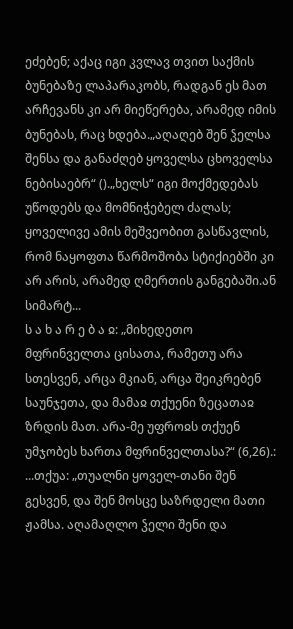ეძებენ; აქაც იგი კვლავ თვით საქმის ბუნებაზე ლაპარაკობს, რადგან ეს მათ არჩევანს კი არ მიეწერება, არამედ იმის ბუნებას, რაც ხდება.„აღაღებ შენ ჴელსა შენსა და განაძღებ ყოველსა ცხოველსა ნებისაებრ“ ().„ხელს“ იგი მოქმედებას უწოდებს და მომნიჭებელ ძალას; ყოველივე ამის მეშვეობით გასწავლის, რომ ნაყოფთა წარმოშობა სტიქიებში კი არ არის, არამედ ღმერთის განგებაში.ან სიმარტ...
ს ა ხ ა რ ე ბ ა ჲ: „მიხედეთო მფრინველთა ცისათა, რამეთუ არა სთესვენ, არცა მკიან, არცა შეიკრებენ საუნჯეთა, და მამაჲ თქუენი ზეცათაჲ ზრდის მათ. არა-მე უფროჲს თქუენ უმჯობეს ხართა მფრინველთასა?“ (6,26).:
...თქუა: „თუალნი ყოველ-თანი შენ გესვენ, და შენ მოსცე საზრდელი მათი ჟამსა. აღამაღლო ჴელი შენი და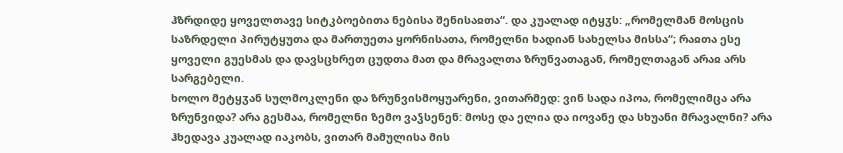ჰზრდიდე ყოველთავე სიტკბოებითა ნებისა შენისაჲთა“. და კუალად იტყჳს: „რომელმან მოსცის საზრდელი პირუტყუთა და მართუეთა ყორნისათა, რომელნი ხადიან სახელსა მისსა“; რაჲთა ესე ყოველი გუესმას და დავსცხრეთ ცუდთა მათ და მრავალთა ზრუნვათაგან, რომელთაგან არაჲ არს სარგებელი.
ხოლო მეტყჳან სულმოკლენი და ზრუნვისმოყუარენი, ვითარმედ: ვინ სადა იპოა, რომელიმცა არა ზრუნვიდა? არა გესმაა, რომელნი ზემო ვაჴსენენ: მოსე და ელია და იოვანე და სხუანი მრავალნი? არა ჰხედავა კუალად იაკობს, ვითარ მამულისა მის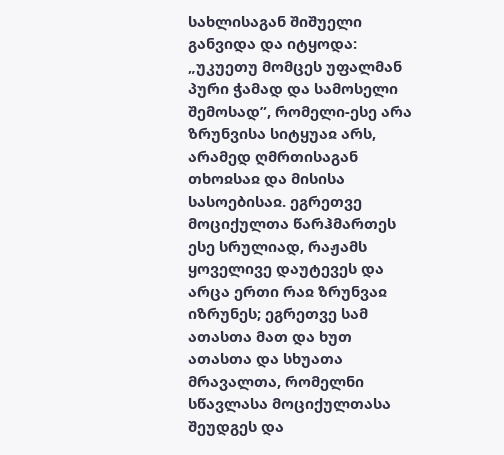სახლისაგან შიშუელი განვიდა და იტყოდა: „უკუეთუ მომცეს უფალმან პური ჭამად და სამოსელი შემოსად”, რომელი-ესე არა ზრუნვისა სიტყუაჲ არს, არამედ ღმრთისაგან თხოჲსაჲ და მისისა სასოებისაჲ. ეგრეთვე მოციქულთა წარჰმართეს ესე სრულიად, რაჟამს ყოველივე დაუტევეს და არცა ერთი რაჲ ზრუნვაჲ იზრუნეს; ეგრეთვე სამ ათასთა მათ და ხუთ ათასთა და სხუათა მრავალთა, რომელნი სწავლასა მოციქულთასა შეუდგეს და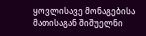ყოვლისავე მონაგებისა მათისაგან შიშუელნი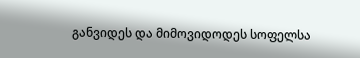განვიდეს და მიმოვიდოდეს სოფელსა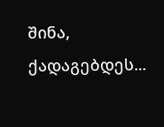შინა, ქადაგებდეს...